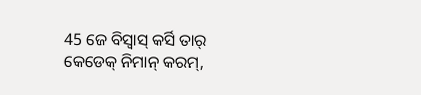45 ଜେ ବିସ୍ବାସ୍ କର୍ସି ତାର୍ କେଡେକ୍ ନିମାନ୍ କରମ୍,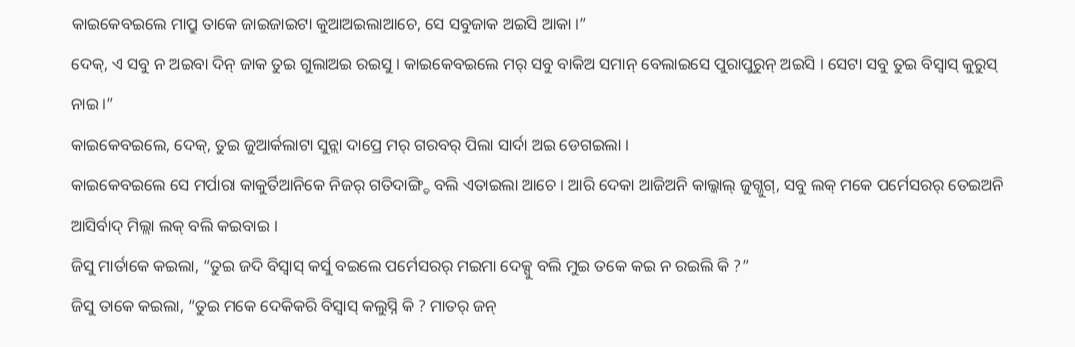କାଇକେବଇଲେ ମାପ୍ରୁ ତାକେ ଜାଇଜାଇଟା କୁଆଅଇଲାଆଚେ, ସେ ସବୁଜାକ ଅଇସି ଆକା ।”
ଦେକ୍, ଏ ସବୁ ନ ଅଇବା ଦିନ୍ ଜାକ ତୁଇ ଗୁଲାଅଇ ରଇସୁ । କାଇକେବଇଲେ ମର୍ ସବୁ ବାକିଅ ସମାନ୍ ବେଲାଇସେ ପୁରାପୁରୁନ୍ ଅଇସି । ସେଟା ସବୁ ତୁଇ ବିସ୍ବାସ୍ କୁରୁସ୍ ନାଇ ।”
କାଇକେବଇଲେ, ଦେକ୍, ତୁଇ ଜୁଆର୍କଲାଟା ସୁନ୍ଲା ଦାପ୍ରେ ମର୍ ଗରବର୍ ପିଲା ସାର୍ଦା ଅଇ ଡେଗଇଲା ।
କାଇକେବଇଲେ ସେ ମର୍ପାରା କାକୁର୍ତିଆନିକେ ନିଜର୍ ଗତିଦାଙ୍ଗ୍ଡି ବଲି ଏତାଇଲା ଆଚେ । ଆରି ଦେକା ଆଜିଅନି କାଲ୍କାଲ୍ ଜୁଗ୍ଜୁଗ୍, ସବୁ ଲକ୍ ମକେ ପର୍ମେସରର୍ ତେଇଅନି ଆସିର୍ବାଦ୍ ମିଲ୍ଲା ଲକ୍ ବଲି କଇବାଇ ।
ଜିସୁ ମାର୍ତାକେ କଇଲା, “ତୁଇ ଜଦି ବିସ୍ବାସ୍ କର୍ସୁ ବଇଲେ ପର୍ମେସରର୍ ମଇମା ଦେକ୍ସୁ ବଲି ମୁଇ ତକେ କଇ ନ ରଇଲି କି ?”
ଜିସୁ ତାକେ କଇଲା, “ତୁଇ ମକେ ଦେକିକରି ବିସ୍ବାସ୍ କଲୁସ୍ନି କି ? ମାତର୍ ଜନ୍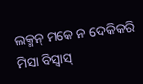ଲକ୍ମନ୍ ମକେ ନ ଦେକିକରି ମିସା ବିସ୍ବାସ୍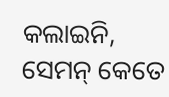କଲାଇନି, ସେମନ୍ କେତେ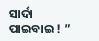ସାର୍ଦା ପାଇବାଇ ! ”